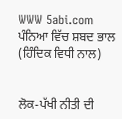WWW 5abi.com  ਪੰਨਿਆ ਵਿੱਚ ਸ਼ਬਦ ਭਾਲ (ਹਿੰਦਿਕ ਵਿਧੀ ਨਾਲ)


ਲੋਕ-ਪੱਖੀ ਨੀਤੀ ਦੀ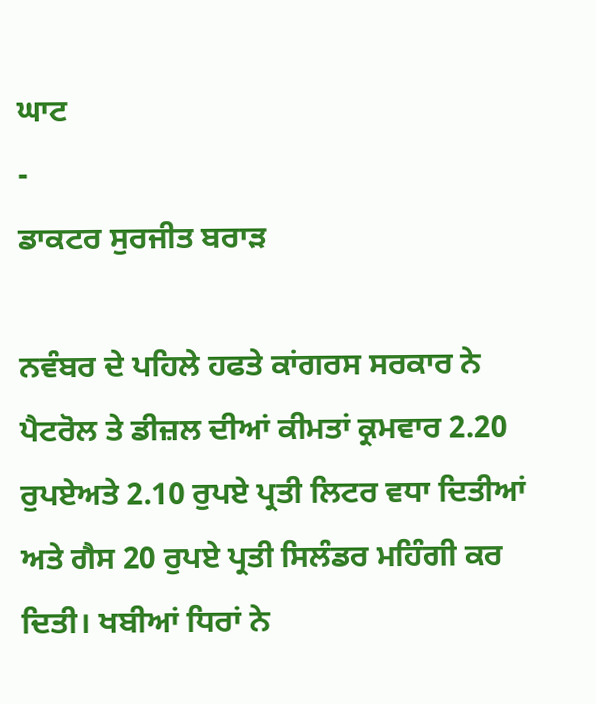ਘਾਟ
-
ਡਾਕਟਰ ਸੁਰਜੀਤ ਬਰਾੜ

ਨਵੰਬਰ ਦੇ ਪਹਿਲੇ ਹਫਤੇ ਕਾਂਗਰਸ ਸਰਕਾਰ ਨੇ ਪੈਟਰੋਲ ਤੇ ਡੀਜ਼ਲ ਦੀਆਂ ਕੀਮਤਾਂ ਕ੍ਰਮਵਾਰ 2.20 ਰੁਪਏਅਤੇ 2.10 ਰੁਪਏ ਪ੍ਰਤੀ ਲਿਟਰ ਵਧਾ ਦਿਤੀਆਂ ਅਤੇ ਗੈਸ 20 ਰੁਪਏ ਪ੍ਰਤੀ ਸਿਲੰਡਰ ਮਹਿੰਗੀ ਕਰ ਦਿਤੀ। ਖਬੀਆਂ ਧਿਰਾਂ ਨੇ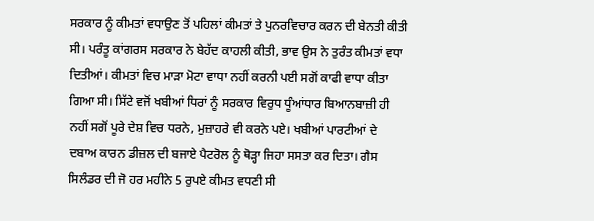ਸਰਕਾਰ ਨੂੰ ਕੀਮਤਾਂ ਵਧਾਉਣ ਤੋਂ ਪਹਿਲਾਂ ਕੀਮਤਾਂ ਤੇ ਪੁਨਰਵਿਚਾਰ ਕਰਨ ਦੀ ਬੇਨਤੀ ਕੀਤੀ ਸੀ। ਪਰੰਤੂ ਕਾਂਗਰਸ ਸਰਕਾਰ ਨੇ ਬੇਹੱਦ ਕਾਹਲੀ ਕੀਤੀ, ਭਾਵ ਉਸ ਨੇ ਤੁਰੰਤ ਕੀਮਤਾਂ ਵਧਾ ਦਿਤੀਆਂ। ਕੀਮਤਾਂ ਵਿਚ ਮਾੜਾ ਮੋਟਾ ਵਾਧਾ ਨਹੀਂ ਕਰਨੀ ਪਈ ਸਗੋਂ ਕਾਫੀ ਵਾਧਾ ਕੀਤਾ ਗਿਆ ਸੀ। ਸਿੱਟੇ ਵਜੋਂ ਖਬੀਆਂ ਧਿਰਾਂ ਨੂੰ ਸਰਕਾਰ ਵਿਰੁਧ ਧੂੰਆਂਧਾਰ ਬਿਆਨਬਾਜ਼ੀ ਹੀ ਨਹੀਂ ਸਗੋਂ ਪੂਰੇ ਦੇਸ਼ ਵਿਚ ਧਰਨੇ, ਮੁਜ਼ਾਹਰੇ ਵੀ ਕਰਨੇ ਪਏ। ਖਬੀਆਂ ਪਾਰਟੀਆਂ ਦੇ ਦਬਾਅ ਕਾਰਨ ਡੀਜ਼ਲ ਦੀ ਬਜਾਏ ਪੈਟਰੋਲ ਨੂੰ ਥੋੜ੍ਹਾ ਜਿਹਾ ਸਸਤਾ ਕਰ ਦਿਤਾ। ਗੈਸ ਸਿਲੰਡਰ ਦੀ ਜੋ ਹਰ ਮਹੀਨੇ 5 ਰੁਪਏ ਕੀਮਤ ਵਧਣੀ ਸੀ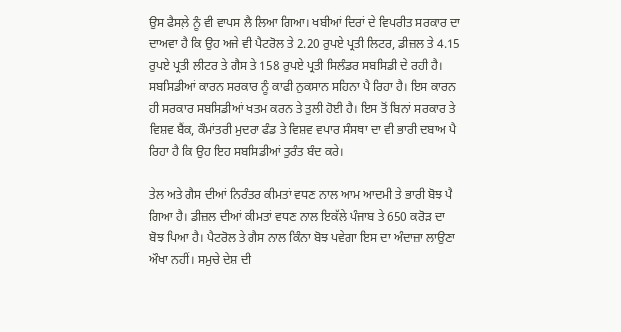ਉਸ ਫੈਸਲ਼ੇ ਨੂੰ ਵੀ ਵਾਪਸ ਲੈ ਲਿਆ ਗਿਆ। ਖਬੀਆਂ ਦਿਰਾਂ ਦੇ ਵਿਪਰੀਤ ਸਰਕਾਰ ਦਾ ਦਾਅਵਾ ਹੈ ਕਿ ਉਹ ਅਜੇ ਵੀ ਪੈਟਰੋਲ ਤੇ 2.20 ਰੁਪਏ ਪ੍ਰਤੀ ਲਿਟਰ, ਡੀਜ਼ਲ ਤੇ 4.15 ਰੁਪਏ ਪ੍ਰਤੀ ਲੀਟਰ ਤੇ ਗੈਸ ਤੇ 158 ਰੁਪਏ ਪ੍ਰਤੀ ਸਿਲੰਡਰ ਸਬਸਿਡੀ ਦੇ ਰਹੀ ਹੈ। ਸਬਸਿਡੀਆਂ ਕਾਰਨ ਸਰਕਾਰ ਨੂੰ ਕਾਫੀ ਨੁਕਸਾਨ ਸਹਿਨਾ ਪੈ ਰਿਹਾ ਹੈ। ਇਸ ਕਾਰਨ ਹੀ ਸਰਕਾਰ ਸਬਸਿਡੀਆਂ ਖਤਮ ਕਰਨ ਤੇ ਤੁਲੀ ਹੋਈ ਹੈ। ਇਸ ਤੋਂ ਬਿਨਾਂ ਸਰਕਾਰ ਤੇ ਵਿਸ਼ਵ ਬੈਂਕ, ਕੌਮਾਂਤਰੀ ਮੁਦਰਾ ਫੰਡ ਤੇ ਵਿਸ਼ਵ ਵਪਾਰ ਸੰਸਥਾ ਦਾ ਵੀ ਭਾਰੀ ਦਬਾਅ ਪੈ ਰਿਹਾ ਹੈ ਕਿ ਉਹ ਇਹ ਸਬਸਿਡੀਆਂ ਤੁਰੰਤ ਬੰਦ ਕਰੇ।

ਤੇਲ ਅਤੇ ਗੈਸ ਦੀਆਂ ਨਿਰੰਤਰ ਕੀਮਤਾਂ ਵਧਣ ਨਾਲ ਆਮ ਆਦਮੀ ਤੇ ਭਾਰੀ ਬੋਝ ਪੈ ਗਿਆ ਹੈ। ਡੀਜ਼ਲ ਦੀਆਂ ਕੀਮਤਾਂ ਵਧਣ ਨਾਲ ਇਕੱਲੇ ਪੰਜਾਬ ਤੇ 650 ਕਰੋੜ ਦਾ ਬੋਝ ਪਿਆ ਹੈ। ਪੈਟਰੋਲ ਤੇ ਗੈਸ ਨਾਲ ਕਿੰਨਾ ਬੋਝ ਪਵੇਗਾ ਇਸ ਦਾ ਅੰਦਾਜ਼ਾ ਲਾਉਣਾ ਔਖਾ ਨਹੀਂ। ਸਮੁਚੇ ਦੇਸ਼ ਦੀ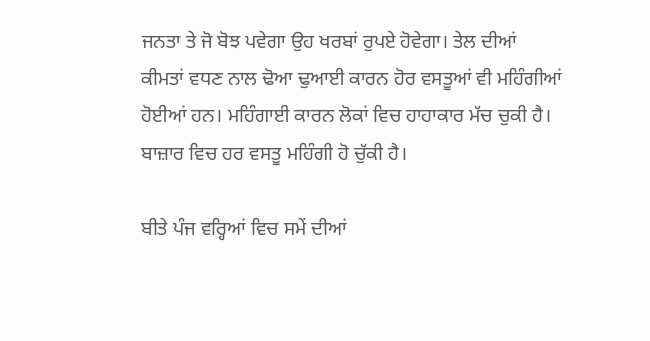ਜਨਤਾ ਤੇ ਜੋ ਬੋਝ ਪਵੇਗਾ ਉਹ ਖਰਬਾਂ ਰੁਪਏ ਹੋਵੇਗਾ। ਤੇਲ ਦੀਆਂ ਕੀਮਤਾਂ ਵਧਣ ਨਾਲ ਢੋਆ ਢੁਆਈ ਕਾਰਨ ਹੋਰ ਵਸਤੂਆਂ ਵੀ ਮਹਿੰਗੀਆਂ ਹੋਈਆਂ ਹਨ। ਮਹਿੰਗਾਈ ਕਾਰਨ ਲੋਕਾਂ ਵਿਚ ਹਾਹਾਕਾਰ ਮੱਚ ਚੁਕੀ ਹੈ। ਬਾਜ਼ਾਰ ਵਿਚ ਹਰ ਵਸਤੂ ਮਹਿੰਗੀ ਹੋ ਚੁੱਕੀ ਹੈ।

ਬੀਤੇ ਪੰਜ ਵਰ੍ਹਿਆਂ ਵਿਚ ਸਮੇਂ ਦੀਆਂ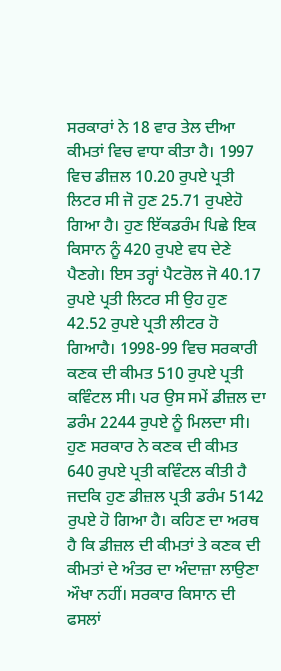ਸਰਕਾਰਾਂ ਨੇ 18 ਵਾਰ ਤੇਲ ਦੀਆ ਕੀਮਤਾਂ ਵਿਚ ਵਾਧਾ ਕੀਤਾ ਹੈ। 1997 ਵਿਚ ਡੀਜ਼ਲ 10.20 ਰੁਪਏ ਪ੍ਰਤੀ ਲਿਟਰ ਸੀ ਜੋ ਹੁਣ 25.71 ਰੁਪਏਹੋ ਗਿਆ ਹੈ। ਹੁਣ ਇੱਕਡਰੰਮ ਪਿਛੇ ਇਕ ਕਿਸਾਨ ਨੂੰ 420 ਰੁਪਏ ਵਧ ਦੇਣੇ ਪੈਣਗੇ। ਇਸ ਤਰ੍ਹਾਂ ਪੈਟਰੋਲ ਜੋ 40.17 ਰੁਪਏ ਪ੍ਰਤੀ ਲਿਟਰ ਸੀ ਉਹ ਹੁਣ 42.52 ਰੁਪਏ ਪ੍ਰਤੀ ਲੀਟਰ ਹੋ ਗਿਆਹੈ। 1998-99 ਵਿਚ ਸਰਕਾਰੀ ਕਣਕ ਦੀ ਕੀਮਤ 510 ਰੁਪਏ ਪ੍ਰਤੀ ਕਵਿੰਟਲ ਸੀ। ਪਰ ਉਸ ਸਮੇਂ ਡੀਜ਼ਲ ਦਾ ਡਰੰਮ 2244 ਰੁਪਏ ਨੂੰ ਮਿਲਦਾ ਸੀ। ਹੁਣ ਸਰਕਾਰ ਨੇ ਕਣਕ ਦੀ ਕੀਮਤ 640 ਰੁਪਏ ਪ੍ਰਤੀ ਕਵਿੰਟਲ ਕੀਤੀ ਹੈ ਜਦਕਿ ਹੁਣ ਡੀਜ਼ਲ ਪ੍ਰਤੀ ਡਰੰਮ 5142 ਰੁਪਏ ਹੋ ਗਿਆ ਹੈ। ਕਹਿਣ ਦਾ ਅਰਥ ਹੈ ਕਿ ਡੀਜ਼ਲ ਦੀ ਕੀਮਤਾਂ ਤੇ ਕਣਕ ਦੀ ਕੀਮਤਾਂ ਦੇ ਅੰਤਰ ਦਾ ਅੰਦਾਜ਼ਾ ਲਾਉਣਾ ਔਖਾ ਨਹੀਂ। ਸਰਕਾਰ ਕਿਸਾਨ ਦੀ ਫਸਲਾਂ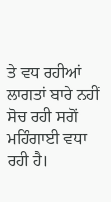ਤੇ ਵਧ ਰਹੀਆਂ ਲਾਗਤਾਂ ਬਾਰੇ ਨਹੀਂ ਸੋਚ ਰਹੀ ਸਗੋਂ ਮਹਿੰਗਾਈ ਵਧਾ ਰਹੀ ਹੈ।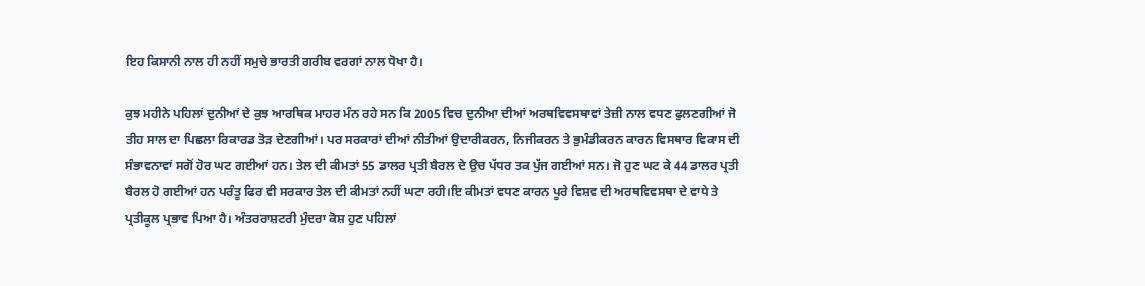ਇਹ ਕਿਸਾਨੀ ਨਾਲ ਹੀ ਨਹੀਂ ਸਮੁਚੇ ਭਾਰਤੀ ਗਰੀਬ ਵਰਗਾਂ ਨਾਲ ਧੋਖਾ ਹੈ।

ਕੁਝ ਮਹੀਨੇ ਪਹਿਲਾਂ ਦੁਨੀਆਂ ਦੇ ਕੁਝ ਆਰਥਿਕ ਮਾਹਰ ਮੰਨ ਰਹੇ ਸਨ ਕਿ 2005 ਵਿਚ ਦੁਨੀਆ ਦੀਆਂ ਅਰਥਵਿਵਸਥਾਵਾਂ ਤੇਜ਼ੀ ਨਾਲ ਵਧਣ ਫੁਲਣਗੀਆਂ ਜੋ ਤੀਹ ਸਾਲ ਦਾ ਪਿਛਲਾ ਰਿਕਾਰਡ ਤੋੜ ਦੇਣਗੀਆਂ। ਪਰ ਸਰਕਾਰਾਂ ਦੀਆਂ ਨੀਤੀਆਂ ਉਦਾਰੀਕਰਨ, ਨਿਜੀਕਰਨ ਤੇ ਭੁਮੰਡੀਕਰਨ ਕਾਰਨ ਵਿਸਥਾਰ ਵਿਕਾਸ ਦੀ ਸੰਭਾਵਨਾਵਾਂ ਸਗੋਂ ਹੋਰ ਘਟ ਗਈਆਂ ਹਨ। ਤੇਲ ਦੀ ਕੀਮਤਾਂ 55 ਡਾਲਰ ਪ੍ਰਤੀ ਬੈਰਲ ਦੇ ਉਚ ਪੱਧਰ ਤਕ ਪੁੱਜ ਗਈਆਂ ਸਨ। ਜੋ ਹੁਣ ਘਟ ਕੇ 44 ਡਾਲਰ ਪ੍ਰਤੀ ਬੈਰਲ ਹੋ ਗਈਆਂ ਹਨ ਪਰੰਤੂ ਫਿਰ ਵੀ ਸਰਕਾਰ ਤੇਲ ਦੀ ਕੀਮਤਾਂ ਨਹੀਂ ਘਟਾ ਰਹੀ।ਇ ਕੀਮਤਾਂ ਵਧਣ ਕਾਰਨ ਪੂਰੇ ਵਿਸ਼ਵ ਦੀ ਅਰਥਵਿਵਸਥਾ ਦੇ ਵਾਧੇ ਤੇ ਪ੍ਰਤੀਕੂਲ ਪ੍ਰਭਾਵ ਪਿਆ ਹੈ। ਅੰਤਰਰਾਸ਼ਟਰੀ ਮੁੰਦਰਾ ਕੋਸ਼ ਹੁਣ ਪਹਿਲਾਂ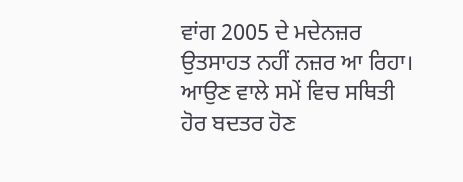ਵਾਂਗ 2005 ਦੇ ਮਦੇਨਜ਼ਰ ਉਤਸਾਹਤ ਨਹੀਂ ਨਜ਼ਰ ਆ ਰਿਹਾ। ਆਉਣ ਵਾਲੇ ਸਮੇਂ ਵਿਚ ਸਥਿਤੀ ਹੋਰ ਬਦਤਰ ਹੋਣ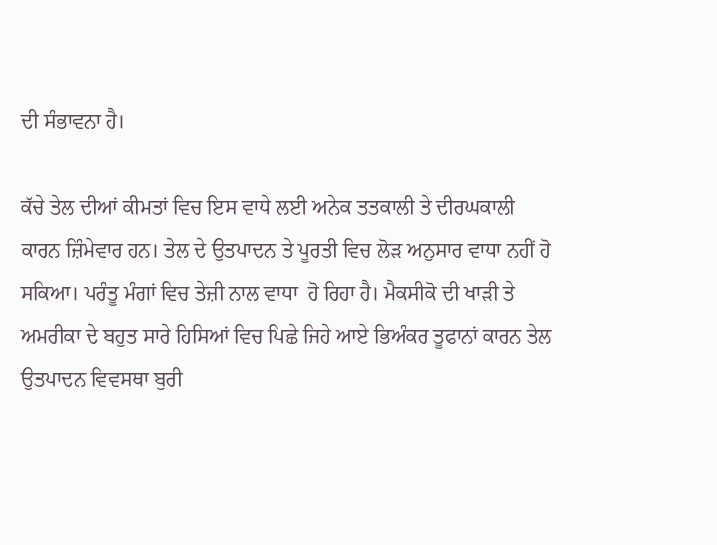ਦੀ ਸੰਭਾਵਨਾ ਹੈ।

ਕੱਚੇ ਤੇਲ ਦੀਆਂ ਕੀਮਤਾਂ ਵਿਚ ਇਸ ਵਾਧੇ ਲਈ ਅਨੇਕ ਤਤਕਾਲੀ ਤੇ ਦੀਰਘਕਾਲੀ ਕਾਰਨ ਜ਼ਿੰਮੇਵਾਰ ਹਨ। ਤੇਲ ਦੇ ਉਤਪਾਦਨ ਤੇ ਪੂਰਤੀ ਵਿਚ ਲੋੜ ਅਨੁਸਾਰ ਵਾਧਾ ਨਹੀਂ ਹੋ ਸਕਿਆ। ਪਰੰਤੂ ਮੰਗਾਂ ਵਿਚ ਤੇਜ਼ੀ ਨਾਲ ਵਾਧਾ  ਹੋ ਰਿਹਾ ਹੈ। ਮੈਕਸੀਕੋ ਦੀ ਖਾੜੀ ਤੇ ਅਮਰੀਕਾ ਦੇ ਬਹੁਤ ਸਾਰੇ ਹਿਸਿਆਂ ਵਿਚ ਪਿਛੇ ਜਿਹੇ ਆਏ ਭਿਅੰਕਰ ਤੂਫਾਨਾਂ ਕਾਰਨ ਤੇਲ ਉਤਪਾਦਨ ਵਿਵਸਥਾ ਬੁਰੀ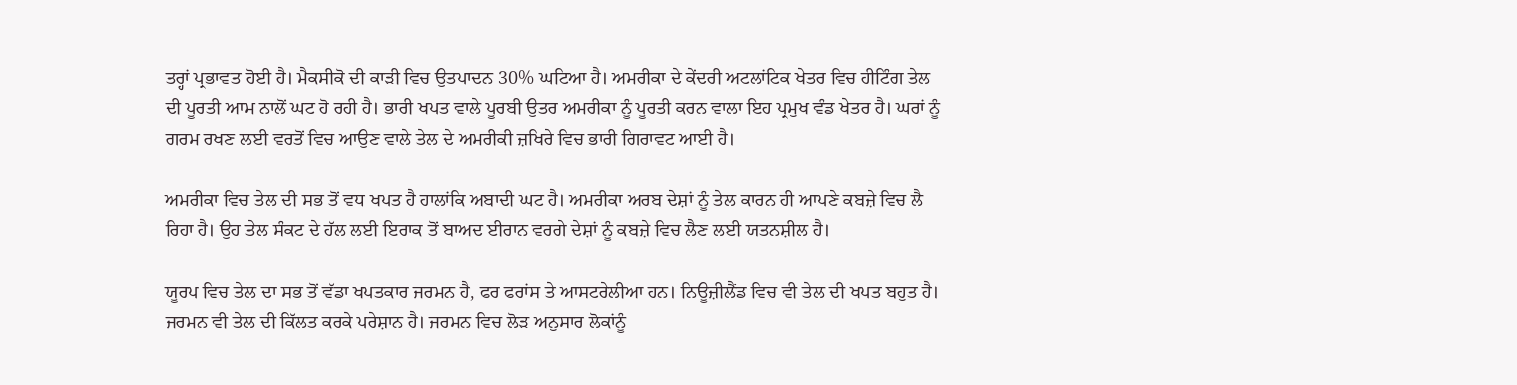ਤਰ੍ਹਾਂ ਪ੍ਰਭਾਵਤ ਹੋਈ ਹੈ। ਮੈਕਸੀਕੋ ਦੀ ਕਾੜੀ ਵਿਚ ਉਤਪਾਦਨ 30% ਘਟਿਆ ਹੈ। ਅਮਰੀਕਾ ਦੇ ਕੇਂਦਰੀ ਅਟਲਾਂਟਿਕ ਖੇਤਰ ਵਿਚ ਹੀਟਿੰਗ ਤੇਲ ਦੀ ਪੂਰਤੀ ਆਮ ਨਾਲੋਂ ਘਟ ਹੋ ਰਹੀ ਹੈ। ਭਾਰੀ ਖਪਤ ਵਾਲੇ ਪੂਰਬੀ ਉਤਰ ਅਮਰੀਕਾ ਨੂੰ ਪੂਰਤੀ ਕਰਨ ਵਾਲਾ ਇਹ ਪ੍ਰਮੁਖ ਵੰਡ ਖੇਤਰ ਹੈ। ਘਰਾਂ ਨੂੰ ਗਰਮ ਰਖਣ ਲਈ ਵਰਤੋਂ ਵਿਚ ਆਉਣ ਵਾਲੇ ਤੇਲ ਦੇ ਅਮਰੀਕੀ ਜ਼ਖਿਰੇ ਵਿਚ ਭਾਰੀ ਗਿਰਾਵਟ ਆਈ ਹੈ।

ਅਮਰੀਕਾ ਵਿਚ ਤੇਲ ਦੀ ਸਭ ਤੋਂ ਵਧ ਖਪਤ ਹੈ ਹਾਲਾਂਕਿ ਅਬਾਦੀ ਘਟ ਹੈ। ਅਮਰੀਕਾ ਅਰਬ ਦੇਸ਼ਾਂ ਨੂੰ ਤੇਲ ਕਾਰਨ ਹੀ ਆਪਣੇ ਕਬਜ਼ੇ ਵਿਚ ਲੈ ਰਿਹਾ ਹੈ। ਉਹ ਤੇਲ ਸੰਕਟ ਦੇ ਹੱਲ ਲਈ ਇਰਾਕ ਤੋਂ ਬਾਅਦ ਈਰਾਨ ਵਰਗੇ ਦੇਸ਼ਾਂ ਨੂੰ ਕਬਜ਼ੇ ਵਿਚ ਲੈਣ ਲਈ ਯਤਨਸ਼ੀਲ ਹੈ।

ਯੂਰਪ ਵਿਚ ਤੇਲ ਦਾ ਸਭ ਤੋਂ ਵੱਡਾ ਖਪਤਕਾਰ ਜਰਮਨ ਹੈ, ਫਰ ਫਰਾਂਸ ਤੇ ਆਸਟਰੇਲੀਆ ਹਨ। ਨਿਊਜ਼ੀਲੈਂਡ ਵਿਚ ਵੀ ਤੇਲ ਦੀ ਖਪਤ ਬਹੁਤ ਹੈ। ਜਰਮਨ ਵੀ ਤੇਲ ਦੀ ਕਿੱਲਤ ਕਰਕੇ ਪਰੇਸ਼ਾਨ ਹੈ। ਜਰਮਨ ਵਿਚ ਲੋੜ ਅਨੁਸਾਰ ਲੋਕਾਂਨੂੰ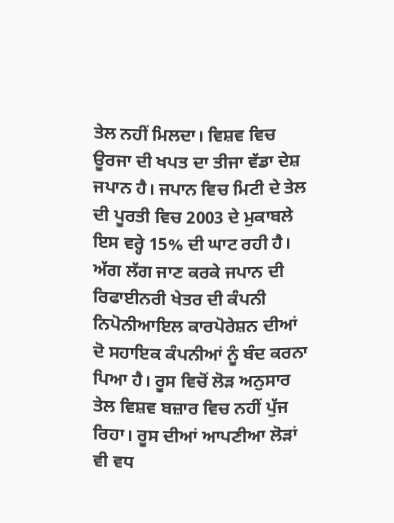ਤੇਲ ਨਹੀਂ ਮਿਲਦਾ। ਵਿਸ਼ਵ ਵਿਚ ਊਰਜਾ ਦੀ ਖਪਤ ਦਾ ਤੀਜਾ ਵੱਡਾ ਦੇਸ਼ ਜਪਾਨ ਹੈ। ਜਪਾਨ ਵਿਚ ਮਿਟੀ ਦੇ ਤੇਲ ਦੀ ਪੂਰਤੀ ਵਿਚ 2003 ਦੇ ਮੁਕਾਬਲੇ ਇਸ ਵਰ੍ਹੇ 15% ਦੀ ਘਾਟ ਰਹੀ ਹੈ। ਅੱਗ ਲੱਗ ਜਾਣ ਕਰਕੇ ਜਪਾਨ ਦੀ ਰਿਫਾਈਨਰੀ ਖੇਤਰ ਦੀ ਕੰਪਨੀ ਨਿਪੋਨੀਆਇਲ ਕਾਰਪੋਰੇਸ਼ਨ ਦੀਆਂ ਦੋ ਸਹਾਇਕ ਕੰਪਨੀਆਂ ਨੂੰ ਬੰਦ ਕਰਨਾ ਪਿਆ ਹੈ। ਰੂਸ ਵਿਚੋਂ ਲੋੜ ਅਨੁਸਾਰ ਤੇਲ ਵਿਸ਼ਵ ਬਜ਼ਾਰ ਵਿਚ ਨਹੀਂ ਪੁੱਜ ਰਿਹਾ। ਰੂਸ ਦੀਆਂ ਆਪਣੀਆ ਲੋੜਾਂ ਵੀ ਵਧ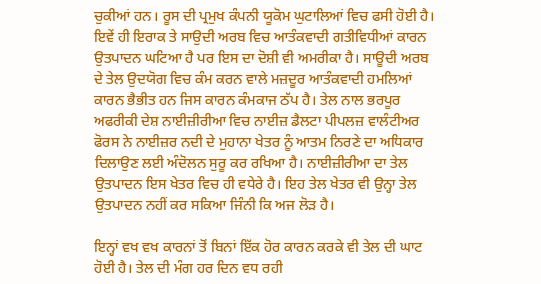ਚੁਕੀਆਂ ਹਨ। ਰੂਸ ਦੀ ਪ੍ਰਮੁਖ ਕੰਪਨੀ ਯੂਕੋਮ ਘੁਟਾਲਿਆਂ ਵਿਚ ਫਸੀ ਹੋਈ ਹੈ। ਇਵੇਂ ਹੀ ਇਰਾਕ ਤੇ ਸਾਉਦੀ ਅਰਬ ਵਿਚ ਆਤੰਕਵਾਦੀ ਗਤੀਵਿਧੀਆਂ ਕਾਰਨ ਉਤਪਾਦਨ ਘਟਿਆ ਹੈ ਪਰ ਇਸ ਦਾ ਦੋਸ਼ੀ ਵੀ ਅਮਰੀਕਾ ਹੈ। ਸਾਊਦੀ ਅਰਬ ਦੇ ਤੇਲ ਉਦਯੋਗ ਵਿਚ ਕੰਮ ਕਰਨ ਵਾਲੇ ਮਜ਼ਦੂਰ ਆਤੰਕਵਾਦੀ ਹਮਲਿਆਂ ਕਾਰਨ ਭੈਭੀਤ ਹਨ ਜਿਸ ਕਾਰਨ ਕੰਮਕਾਜ ਠੱਪ ਹੈ। ਤੇਲ ਨਾਲ ਭਰਪੂਰ ਅਫਰੀਕੀ ਦੇਸ਼ ਨਾਈਜ਼ੀਰੀਆ ਵਿਚ ਨਾਈਜ਼ ਡੈਲਟਾ ਪੀਪਲਜ਼ ਵਾਲੰਟੀਅਰ ਫੋਰਸ ਨੇ ਨਾਈਜ਼ਰ ਨਦੀ ਦੇ ਮੁਹਾਨਾ ਖੇਤਰ ਨੂੰ ਆਤਮ ਨਿਰਣੇ ਦਾ ਅਧਿਕਾਰ ਦਿਲਾਉਣ ਲਈ ਅੰਦੋਲਨ ਸੁਰੂ ਕਰ ਰਖਿਆ ਹੈ। ਨਾਈਜ਼ੀਰੀਆ ਦਾ ਤੇਲ ਉਤਪਾਦਨ ਇਸ ਖੇਤਰ ਵਿਚ ਹੀ ਵਧੇਰੇ ਹੈ। ਇਹ ਤੇਲ ਖੇਤਰ ਵੀ ਉਨ੍ਹਾ ਤੇਲ ਉਤਪਾਦਨ ਨਹੀਂ ਕਰ ਸਕਿਆ ਜਿੰਨੀ ਕਿ ਅਜ ਲੋੜ ਹੈ।

ਇਨ੍ਹਾਂ ਵਖ ਵਖ ਕਾਰਨਾਂ ਤੋਂ ਬਿਨਾਂ ਇੱਕ ਹੋਰ ਕਾਰਨ ਕਰਕੇ ਵੀ ਤੇਲ ਦੀ ਘਾਟ ਹੋਈ ਹੈ। ਤੇਲ ਦੀ ਮੰਗ ਹਰ ਦਿਨ ਵਧ ਰਹੀ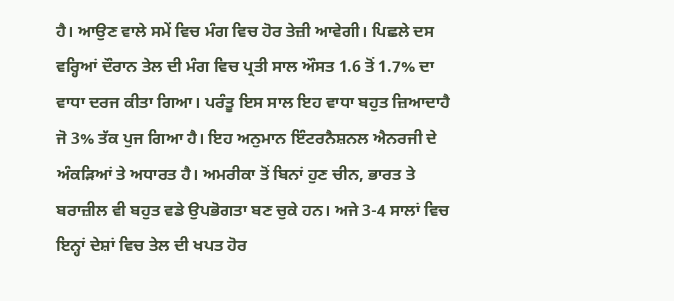ਹੈ। ਆਉਣ ਵਾਲੇ ਸਮੇਂ ਵਿਚ ਮੰਗ ਵਿਚ ਹੋਰ ਤੇਜ਼ੀ ਆਵੇਗੀ। ਪਿਛਲੇ ਦਸ ਵਰ੍ਹਿਆਂ ਦੌਰਾਨ ਤੇਲ ਦੀ ਮੰਗ ਵਿਚ ਪ੍ਰਤੀ ਸਾਲ ਔਸਤ 1.6 ਤੋਂ 1.7% ਦਾ ਵਾਧਾ ਦਰਜ ਕੀਤਾ ਗਿਆ। ਪਰੰਤੂ ਇਸ ਸਾਲ ਇਹ ਵਾਧਾ ਬਹੁਤ ਜ਼ਿਆਦਾਹੈ ਜੋ 3% ਤੱਕ ਪੁਜ ਗਿਆ ਹੈ। ਇਹ ਅਨੁਮਾਨ ਇੰਟਰਨੈਸ਼ਨਲ ਐਨਰਜੀ ਦੇ ਅੰਕੜਿਆਂ ਤੇ ਅਧਾਰਤ ਹੈ। ਅਮਰੀਕਾ ਤੋਂ ਬਿਨਾਂ ਹੁਣ ਚੀਨ, ਭਾਰਤ ਤੇ ਬਰਾਜ਼ੀਲ ਵੀ ਬਹੁਤ ਵਡੇ ਉਪਭੋਗਤਾ ਬਣ ਚੁਕੇ ਹਨ। ਅਜੇ 3-4 ਸਾਲਾਂ ਵਿਚ ਇਨ੍ਹਾਂ ਦੇਸ਼ਾਂ ਵਿਚ ਤੇਲ ਦੀ ਖਪਤ ਹੋਰ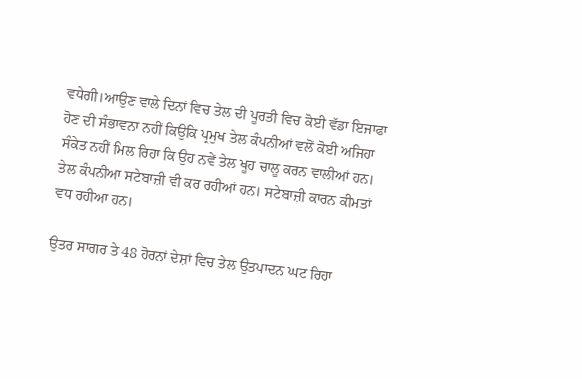ਵਧੇਗੀ।ਆਉਣ ਵਾਲੇ ਦਿਨਾਂ ਵਿਚ ਤੇਲ ਦੀ ਪੂਰਤੀ ਵਿਚ ਕੋਈ ਵੱਡਾ ਇਜਾਫਾ ਹੋਣ ਦੀ ਸੰਭਾਵਨਾ ਨਹੀਂ ਕਿਉਕਿ ਪ੍ਰਮੁਖ ਤੇਲ ਕੰਪਨੀਆਂ ਵਲੋਂ ਕੋਈ ਅਜਿਹਾ ਸੰਕੇਤ ਨਹੀਂ ਮਿਲ ਰਿਹਾ ਕਿ ਉਹ ਨਵੇਂ ਤੇਲ ਖੂਹ ਚਾਲੂ ਕਰਨ ਵਾਲੀਆਂ ਹਨ। ਤੇਲ ਕੰਪਨੀਆ ਸਟੇਬਾਜ਼ੀ ਵੀ ਕਰ ਰਹੀਆਂ ਹਨ। ਸਟੇਬਾਜ਼ੀ ਕਾਰਨ ਕੀਮਤਾਂ ਵਧ ਰਹੀਆ ਹਨ।

ਉਤਰ ਸਾਗਰ ਤੇ 48 ਹੋਰਨਾਂ ਦੇਸ਼ਾਂ ਵਿਚ ਤੇਲ ਉਤਪਾਦਨ ਘਟ ਰਿਹਾ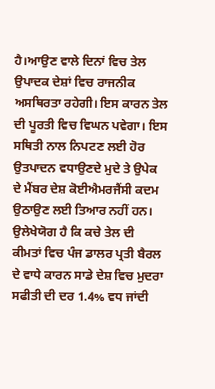ਹੈ।ਆਉਣ ਵਾਲੇ ਦਿਨਾਂ ਵਿਚ ਤੇਲ ਉਪਾਦਕ ਦੇਸ਼ਾਂ ਵਿਚ ਰਾਜਨੀਕ ਅਸਥਿਰਤਾ ਰਹੇਗੀ। ਇਸ ਕਾਰਨ ਤੇਲ ਦੀ ਪੂਰਤੀ ਵਿਚ ਵਿਘਨ ਪਵੇਗਾ। ਇਸ ਸਥਿਤੀ ਨਾਲ ਨਿਪਟਣ ਲਈ ਹੋਰ ਉਤਪਾਦਨ ਵਧਾਉਣਦੇ ਮੁਦੇ ਤੇ ਉਪੇਕ ਦੇ ਮੈਂਬਰ ਦੇਸ਼ ਕੋਈਐਮਰਜੈਂਸੀ ਕਦਮ ਉਠਾਉਣ ਲਈ ਤਿਆਰ ਨਹੀਂ ਹਨ। ਉਲੇਖੇਯੋਗ ਹੈ ਕਿ ਕਚੇ ਤੇਲ ਦੀ ਕੀਮਤਾਂ ਵਿਚ ਪੰਜ ਡਾਲਰ ਪ੍ਰਤੀ ਬੈਰਲ ਦੇ ਵਾਧੇ ਕਾਰਨ ਸਾਡੇ ਦੇਸ਼ ਵਿਚ ਮੁਦਰਾ ਸਫੀਤੀ ਦੀ ਦਰ 1.4% ਵਧ ਜਾਂਦੀ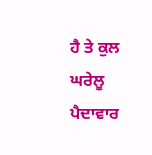ਹੈ ਤੇ ਕੁਲ ਘਰੇਲੂ ਪੈਦਾਵਾਰ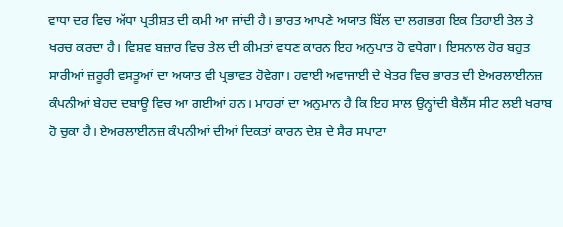ਵਾਧਾ ਦਰ ਵਿਚ ਅੱਧਾ ਪ੍ਰਤੀਸ਼ਤ ਦੀ ਕਮੀ ਆ ਜਾਂਦੀ ਹੈ। ਭਾਰਤ ਆਪਣੇ ਅਯਾਤ ਬਿੱਲ ਦਾ ਲਗਭਗ ਇਕ ਤਿਹਾਈ ਤੇਲ ਤੇ ਖਰਚ ਕਰਦਾ ਹੈ। ਵਿਸ਼ਵ ਬਜ਼ਾਰ ਵਿਚ ਤੇਲ ਦੀ ਕੀਮਤਾਂ ਵਧਣ ਕਾਰਨ ਇਹ ਅਨੁਪਾਤ ਹੋ ਵਧੇਗਾ। ਇਸਨਾਲ ਹੋਰ ਬਹੁਤ ਸਾਰੀਆਂ ਜ਼ਰੂਰੀ ਵਸਤੂਆਂ ਦਾ ਅਯਾਤ ਵੀ ਪ੍ਰਭਾਵਤ ਹੋਵੇਗਾ। ਹਵਾਈ ਅਵਾਜਾਈ ਦੇ ਖੇਤਰ ਵਿਚ ਭਾਰਤ ਦੀ ਏਅਰਲਾਈਨਜ਼ ਕੰਪਨੀਆਂ ਬੇਹਦ ਦਬਾਊ ਵਿਚ ਆ ਗਈਆਂ ਹਨ। ਮਾਹਰਾਂ ਦਾ ਅਨੁਮਾਨ ਹੈ ਕਿ ਇਹ ਸਾਲ ਉਨ੍ਹਾਂਦੀ ਬੈਲੈਂਸ ਸੀਟ ਲਈ ਖਰਾਬ ਹੋ ਚੁਕਾ ਹੈ। ਏਅਰਲਾਈਨਜ਼ ਕੰਪਨੀਆਂ ਦੀਆਂ ਦਿਕਤਾਂ ਕਾਰਨ ਦੇਸ਼ ਦੇ ਸੈਰ ਸਪਾਟਾ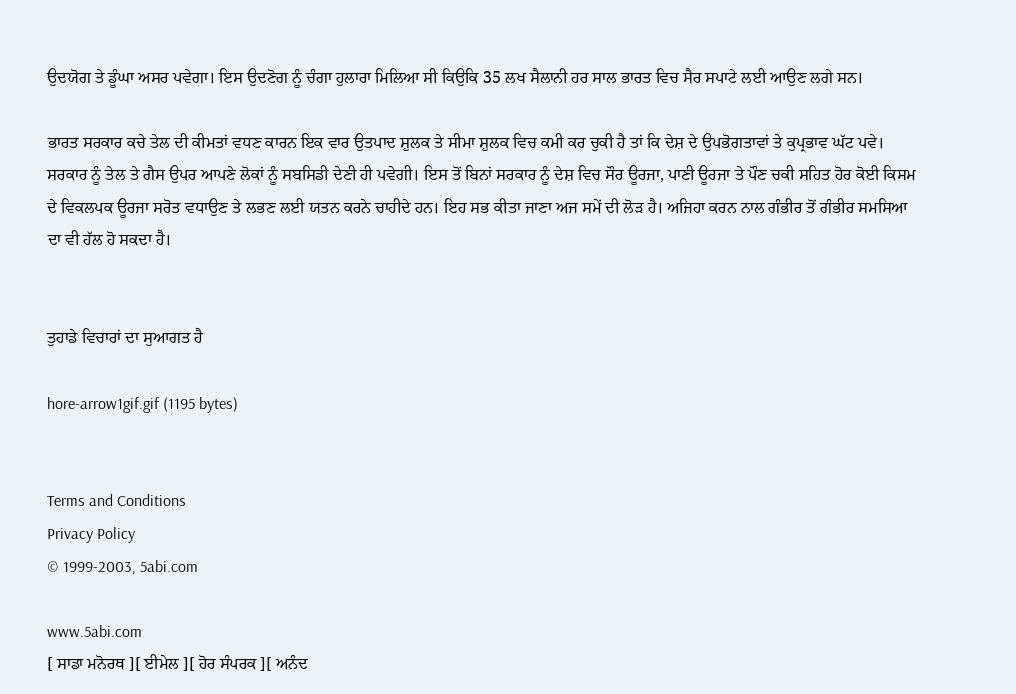ਉਦਯੋਗ ਤੇ ਡੂੰਘਾ ਅਸਰ ਪਵੇਗਾ। ਇਸ ਉਦਣੋਗ ਨੂੰ ਚੰਗਾ ਹੁਲਾਰਾ ਮਿਲਿਆ ਸੀ ਕਿਉਕਿ 35 ਲਖ ਸੈਲਾਨੀ ਹਰ ਸਾਲ ਭਾਰਤ ਵਿਚ ਸੈਰ ਸਪਾਟੇ ਲਈ ਆਉਣ ਲਗੇ ਸਨ।

ਭਾਰਤ ਸਰਕਾਰ ਕਚੇ ਤੇਲ ਦੀ ਕੀਮਤਾਂ ਵਧਣ ਕਾਰਨ ਇਕ ਵਾਰ ਉਤਪਾਦ ਸ਼ੁਲਕ ਤੇ ਸੀਮਾ ਸ਼ੁਲਕ ਵਿਚ ਕਮੀ ਕਰ ਚੁਕੀ ਹੈ ਤਾਂ ਕਿ ਦੇਸ਼ ਦੇ ਉਪਭੋਗਤਾਵਾਂ ਤੇ ਕੁਪ੍ਰਭਾਵ ਘੱਟ ਪਵੇ। ਸਰਕਾਰ ਨੂੰ ਤੇਲ ਤੇ ਗੈਸ ਉਪਰ ਆਪਣੇ ਲੋਕਾਂ ਨੂੰ ਸਬਸਿਡੀ ਦੇਣੀ ਹੀ ਪਵੇਗੀ। ਇਸ ਤੋਂ ਬਿਨਾਂ ਸਰਕਾਰ ਨੂੰ ਦੇਸ਼ ਵਿਚ ਸੌਰ ਊਰਜਾ, ਪਾਣੀ ਊਰਜਾ ਤੇ ਪੌਣ ਚਕੀ ਸਹਿਤ ਹੋਰ ਕੋਈ ਕਿਸਮ ਦੇ ਵਿਕਲਪਕ ਊਰਜਾ ਸਰੋਤ ਵਧਾਉਣ ਤੇ ਲਭਣ ਲਈ ਯਤਨ ਕਰਨੇ ਚਾਹੀਦੇ ਹਨ। ਇਹ ਸਭ ਕੀਤਾ ਜਾਣਾ ਅਜ ਸਮੇਂ ਦੀ ਲੋੜ ਹੈ। ਅਜਿਹਾ ਕਰਨ ਨਾਲ ਗੰਭੀਰ ਤੋਂ ਗੰਭੀਰ ਸਮਸਿਆ ਦਾ ਵੀ ਹੱਲ ਹੋ ਸਕਦਾ ਹੈ।


ਤੁਹਾਡੇ ਵਿਚਾਰਾਂ ਦਾ ਸੁਆਗਤ ਹੈ

hore-arrow1gif.gif (1195 bytes)


Terms and Conditions
Privacy Policy
© 1999-2003, 5abi.com

www.5abi.com
[ ਸਾਡਾ ਮਨੋਰਥ ][ ਈਮੇਲ ][ ਹੋਰ ਸੰਪਰਕ ][ ਅਨੰਦ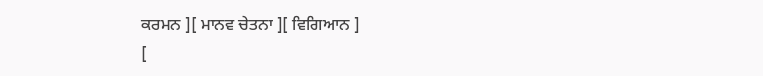ਕਰਮਨ ][ ਮਾਨਵ ਚੇਤਨਾ ][ ਵਿਗਿਆਨ ]
[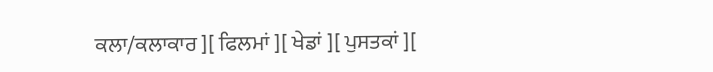ਕਲਾ/ਕਲਾਕਾਰ ][ ਫਿਲਮਾਂ ][ ਖੇਡਾਂ ][ ਪੁਸਤਕਾਂ ][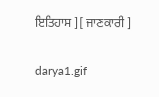ਇਤਿਹਾਸ ][ ਜਾਣਕਾਰੀ ]

darya1.gif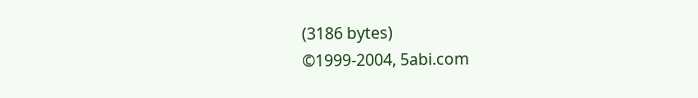(3186 bytes)
©1999-2004, 5abi.com